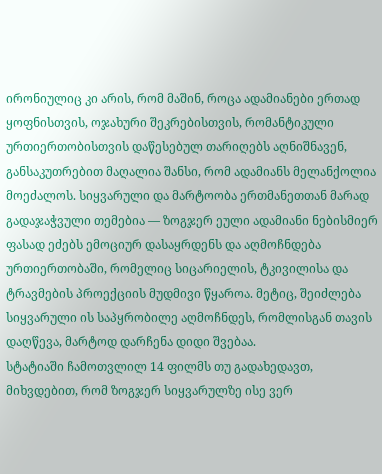ირონიულიც კი არის, რომ მაშინ, როცა ადამიანები ერთად ყოფნისთვის, ოჯახური შეკრებისთვის, რომანტიკული ურთიერთობისთვის დაწესებულ თარიღებს აღნიშნავენ, განსაკუთრებით მაღალია შანსი, რომ ადამიანს მელანქოლია მოეძალოს. სიყვარული და მარტოობა ერთმანეთთან მარად გადაჯაჭვული თემებია — ზოგჯერ ეული ადამიანი ნებისმიერ ფასად ეძებს ემოციურ დასაყრდენს და აღმოჩნდება ურთიერთობაში, რომელიც სიცარიელის, ტკივილისა და ტრავმების პროექციის მუდმივი წყაროა. მეტიც, შეიძლება სიყვარული ის საპყრობილე აღმოჩნდეს, რომლისგან თავის დაღწევა, მარტოდ დარჩენა დიდი შვებაა.
სტატიაში ჩამოთვლილ 14 ფილმს თუ გადახედავთ, მიხვდებით, რომ ზოგჯერ სიყვარულზე ისე ვერ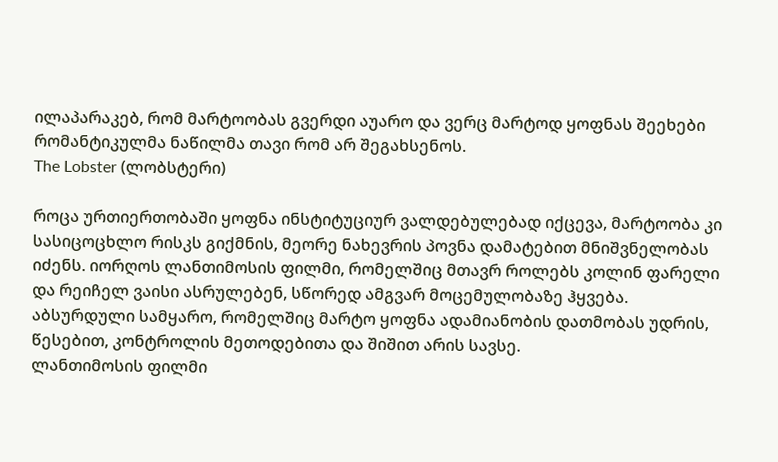ილაპარაკებ, რომ მარტოობას გვერდი აუარო და ვერც მარტოდ ყოფნას შეეხები რომანტიკულმა ნაწილმა თავი რომ არ შეგახსენოს.
The Lobster (ლობსტერი)

როცა ურთიერთობაში ყოფნა ინსტიტუციურ ვალდებულებად იქცევა, მარტოობა კი სასიცოცხლო რისკს გიქმნის, მეორე ნახევრის პოვნა დამატებით მნიშვნელობას იძენს. იორღოს ლანთიმოსის ფილმი, რომელშიც მთავრ როლებს კოლინ ფარელი და რეიჩელ ვაისი ასრულებენ, სწორედ ამგვარ მოცემულობაზე ჰყვება. აბსურდული სამყარო, რომელშიც მარტო ყოფნა ადამიანობის დათმობას უდრის, წესებით, კონტროლის მეთოდებითა და შიშით არის სავსე.
ლანთიმოსის ფილმი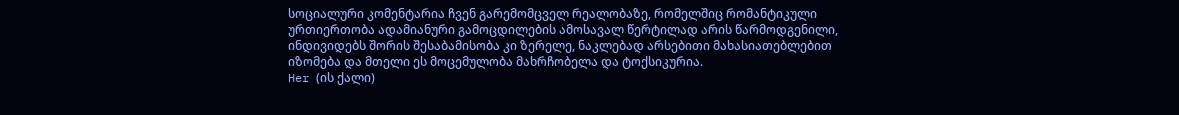სოციალური კომენტარია ჩვენ გარემომცველ რეალობაზე, რომელშიც რომანტიკული ურთიერთობა ადამიანური გამოცდილების ამოსავალ წერტილად არის წარმოდგენილი, ინდივიდებს შორის შესაბამისობა კი ზერელე, ნაკლებად არსებითი მახასიათებლებით იზომება და მთელი ეს მოცემულობა მახრჩობელა და ტოქსიკურია.
Her (ის ქალი)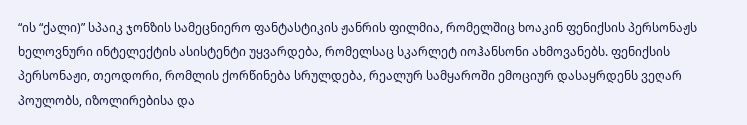“ის “ქალი)” სპაიკ ჯონზის სამეცნიერო ფანტასტიკის ჟანრის ფილმია, რომელშიც ხოაკინ ფენიქსის პერსონაჟს ხელოვნური ინტელექტის ასისტენტი უყვარდება, რომელსაც სკარლეტ იოჰანსონი ახმოვანებს. ფენიქსის პერსონაჟი, თეოდორი, რომლის ქორწინება სრულდება, რეალურ სამყაროში ემოციურ დასაყრდენს ვეღარ პოულობს, იზოლირებისა და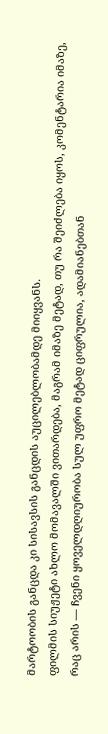მარტოობის განცდა კი სისავსის განცდის აუცილებლობამდე მიიყვანს.
ფილმის სიუჟეტი ახლო მომავალში ვითარდება, მაგრამ იმაზე მეტად, თუ რა შეიძლება იყოს, კომენტარია იმაზე, რაც არის — ჩვენი ყოველდღიურობა სულ უფრო მეტად ციფრულია, ადამიანებთან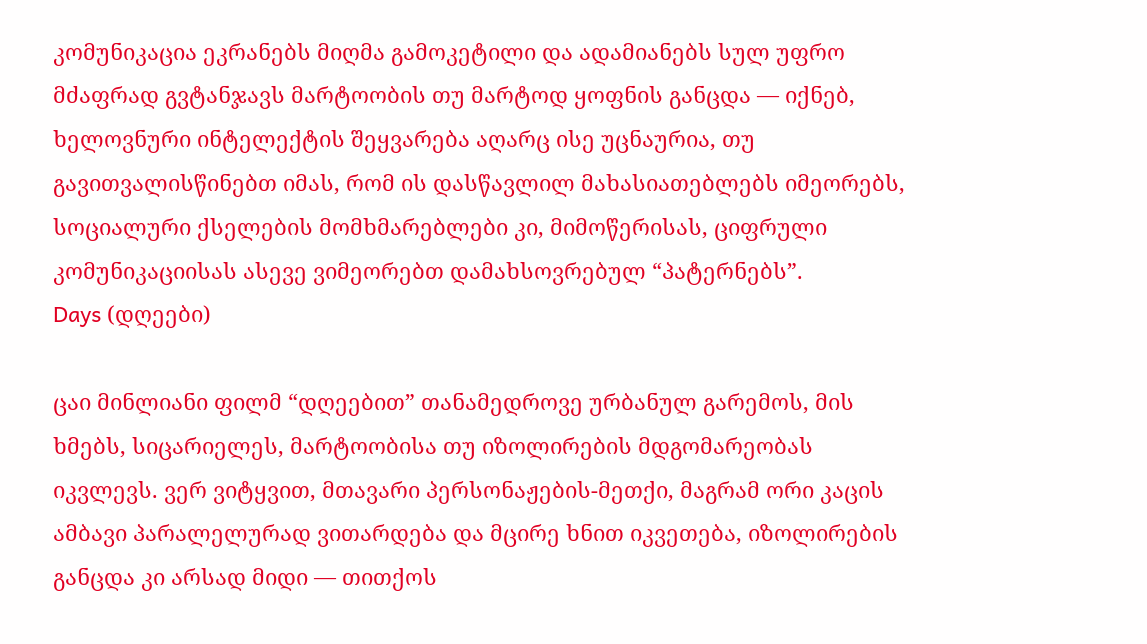კომუნიკაცია ეკრანებს მიღმა გამოკეტილი და ადამიანებს სულ უფრო მძაფრად გვტანჯავს მარტოობის თუ მარტოდ ყოფნის განცდა — იქნებ, ხელოვნური ინტელექტის შეყვარება აღარც ისე უცნაურია, თუ გავითვალისწინებთ იმას, რომ ის დასწავლილ მახასიათებლებს იმეორებს, სოციალური ქსელების მომხმარებლები კი, მიმოწერისას, ციფრული კომუნიკაციისას ასევე ვიმეორებთ დამახსოვრებულ “პატერნებს”.
Days (დღეები)

ცაი მინლიანი ფილმ “დღეებით” თანამედროვე ურბანულ გარემოს, მის ხმებს, სიცარიელეს, მარტოობისა თუ იზოლირების მდგომარეობას იკვლევს. ვერ ვიტყვით, მთავარი პერსონაჟების-მეთქი, მაგრამ ორი კაცის ამბავი პარალელურად ვითარდება და მცირე ხნით იკვეთება, იზოლირების განცდა კი არსად მიდი — თითქოს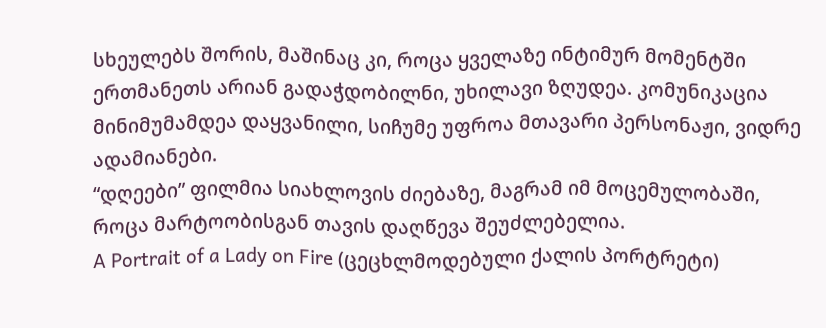სხეულებს შორის, მაშინაც კი, როცა ყველაზე ინტიმურ მომენტში ერთმანეთს არიან გადაჭდობილნი, უხილავი ზღუდეა. კომუნიკაცია მინიმუმამდეა დაყვანილი, სიჩუმე უფროა მთავარი პერსონაჟი, ვიდრე ადამიანები.
“დღეები” ფილმია სიახლოვის ძიებაზე, მაგრამ იმ მოცემულობაში, როცა მარტოობისგან თავის დაღწევა შეუძლებელია.
A Portrait of a Lady on Fire (ცეცხლმოდებული ქალის პორტრეტი)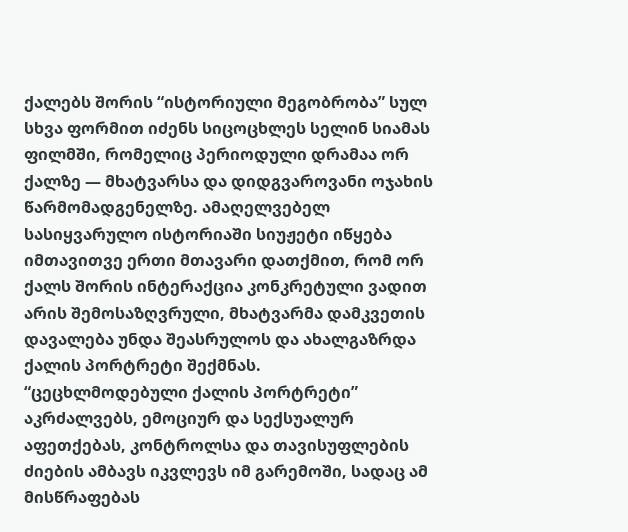ქალებს შორის “ისტორიული მეგობრობა” სულ სხვა ფორმით იძენს სიცოცხლეს სელინ სიამას ფილმში, რომელიც პერიოდული დრამაა ორ ქალზე — მხატვარსა და დიდგვაროვანი ოჯახის წარმომადგენელზე. ამაღელვებელ სასიყვარულო ისტორიაში სიუჟეტი იწყება იმთავითვე ერთი მთავარი დათქმით, რომ ორ ქალს შორის ინტერაქცია კონკრეტული ვადით არის შემოსაზღვრული, მხატვარმა დამკვეთის დავალება უნდა შეასრულოს და ახალგაზრდა ქალის პორტრეტი შექმნას.
“ცეცხლმოდებული ქალის პორტრეტი” აკრძალვებს, ემოციურ და სექსუალურ აფეთქებას, კონტროლსა და თავისუფლების ძიების ამბავს იკვლევს იმ გარემოში, სადაც ამ მისწრაფებას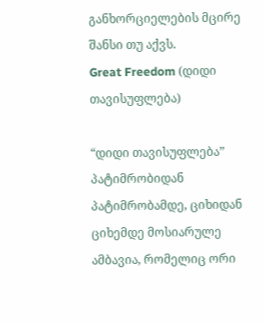განხორციელების მცირე შანსი თუ აქვს.
Great Freedom (დიდი თავისუფლება)

“დიდი თავისუფლება” პატიმრობიდან პატიმრობამდე, ციხიდან ციხემდე მოსიარულე ამბავია, რომელიც ორი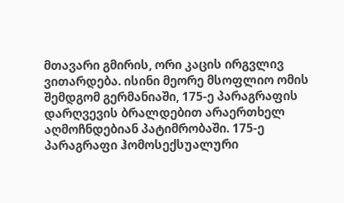მთავარი გმირის, ორი კაცის ირგვლივ ვითარდება. ისინი მეორე მსოფლიო ომის შემდგომ გერმანიაში, 175-ე პარაგრაფის დარღვევის ბრალდებით არაერთხელ აღმოჩნდებიან პატიმრობაში. 175-ე პარაგრაფი ჰომოსექსუალური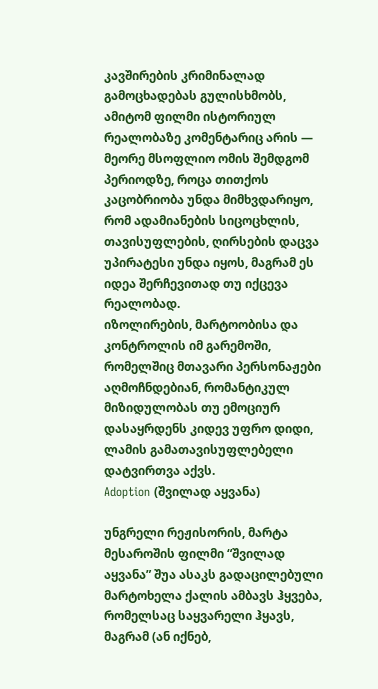კავშირების კრიმინალად გამოცხადებას გულისხმობს, ამიტომ ფილმი ისტორიულ რეალობაზე კომენტარიც არის — მეორე მსოფლიო ომის შემდგომ პერიოდზე, როცა თითქოს კაცობრიობა უნდა მიმხვდარიყო, რომ ადამიანების სიცოცხლის, თავისუფლების, ღირსების დაცვა უპირატესი უნდა იყოს, მაგრამ ეს იდეა შერჩევითად თუ იქცევა რეალობად.
იზოლირების, მარტოობისა და კონტროლის იმ გარემოში, რომელშიც მთავარი პერსონაჟები აღმოჩნდებიან, რომანტიკულ მიზიდულობას თუ ემოციურ დასაყრდენს კიდევ უფრო დიდი, ლამის გამათავისუფლებელი დატვირთვა აქვს.
Adoption (შვილად აყვანა)

უნგრელი რეჟისორის, მარტა მესაროშის ფილმი “შვილად აყვანა” შუა ასაკს გადაცილებული მარტოხელა ქალის ამბავს ჰყვება, რომელსაც საყვარელი ჰყავს, მაგრამ (ან იქნებ,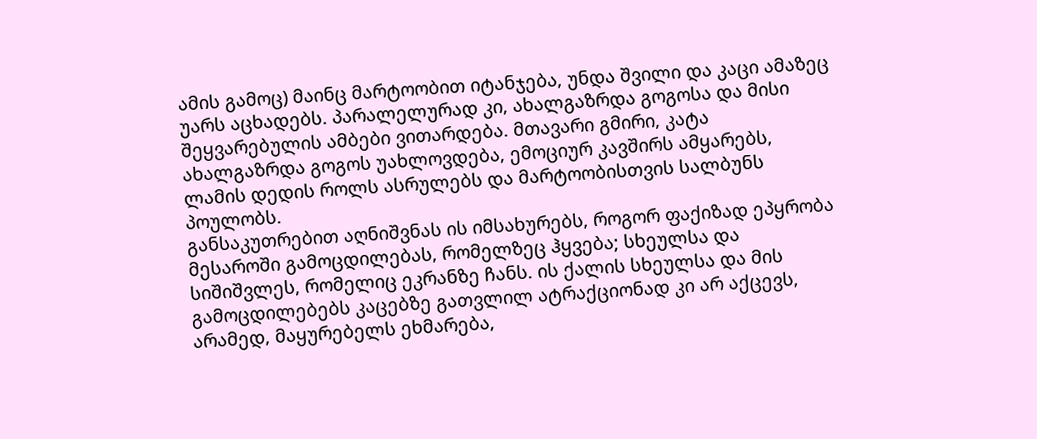ამის გამოც) მაინც მარტოობით იტანჯება, უნდა შვილი და კაცი ამაზეც უარს აცხადებს. პარალელურად კი, ახალგაზრდა გოგოსა და მისი შეყვარებულის ამბები ვითარდება. მთავარი გმირი, კატა ახალგაზრდა გოგოს უახლოვდება, ემოციურ კავშირს ამყარებს, ლამის დედის როლს ასრულებს და მარტოობისთვის სალბუნს პოულობს.
განსაკუთრებით აღნიშვნას ის იმსახურებს, როგორ ფაქიზად ეპყრობა მესაროში გამოცდილებას, რომელზეც ჰყვება; სხეულსა და სიშიშვლეს, რომელიც ეკრანზე ჩანს. ის ქალის სხეულსა და მის გამოცდილებებს კაცებზე გათვლილ ატრაქციონად კი არ აქცევს, არამედ, მაყურებელს ეხმარება,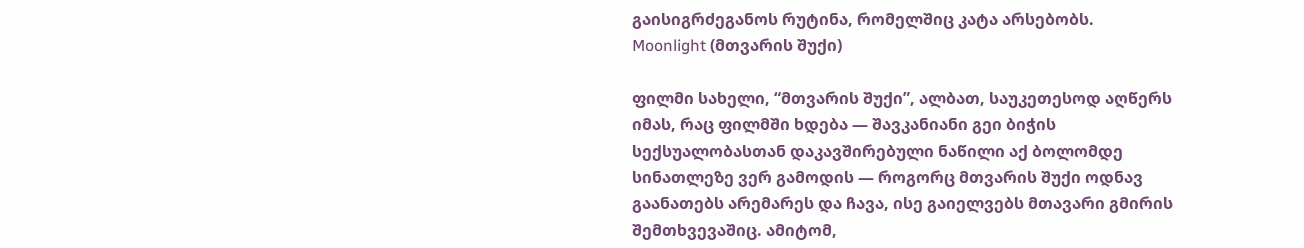გაისიგრძეგანოს რუტინა, რომელშიც კატა არსებობს.
Moonlight (მთვარის შუქი)

ფილმი სახელი, “მთვარის შუქი”, ალბათ, საუკეთესოდ აღწერს იმას, რაც ფილმში ხდება — შავკანიანი გეი ბიჭის სექსუალობასთან დაკავშირებული ნაწილი აქ ბოლომდე სინათლეზე ვერ გამოდის — როგორც მთვარის შუქი ოდნავ გაანათებს არემარეს და ჩავა, ისე გაიელვებს მთავარი გმირის შემთხვევაშიც. ამიტომ,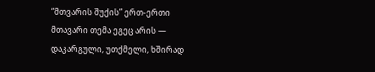“მთვარის შუქის” ერთ-ერთი მთავარი თემა ეგეც არის — დაკარგული, უთქმელი, ხშირად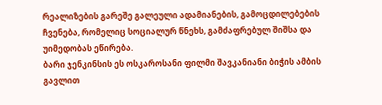რეალიზების გარეშე გალეული ადამიანების, გამოცდილებების ჩვენება, რომელიც სოციალურ წნეხს, გამძაფრებულ შიშსა და უიმედობას ეწირება.
ბარი ჯენკინსის ეს ოსკაროსანი ფილმი შავკანიანი ბიჭის ამბის გავლით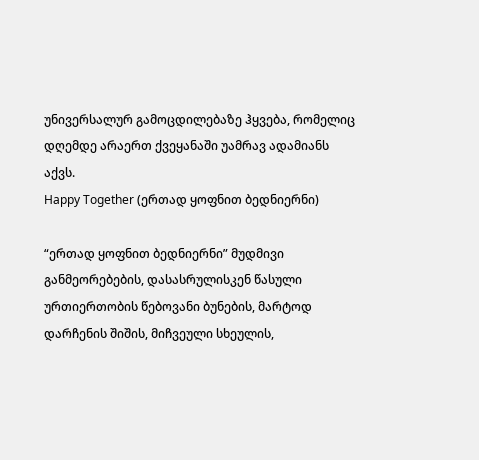უნივერსალურ გამოცდილებაზე ჰყვება, რომელიც დღემდე არაერთ ქვეყანაში უამრავ ადამიანს აქვს.
Happy Together (ერთად ყოფნით ბედნიერნი)

“ერთად ყოფნით ბედნიერნი” მუდმივი განმეორებების, დასასრულისკენ წასული ურთიერთობის წებოვანი ბუნების, მარტოდ დარჩენის შიშის, მიჩვეული სხეულის,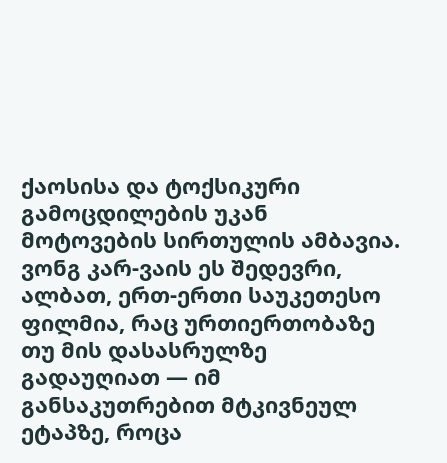ქაოსისა და ტოქსიკური გამოცდილების უკან მოტოვების სირთულის ამბავია.
ვონგ კარ-ვაის ეს შედევრი, ალბათ, ერთ-ერთი საუკეთესო ფილმია, რაც ურთიერთობაზე თუ მის დასასრულზე გადაუღიათ — იმ განსაკუთრებით მტკივნეულ ეტაპზე, როცა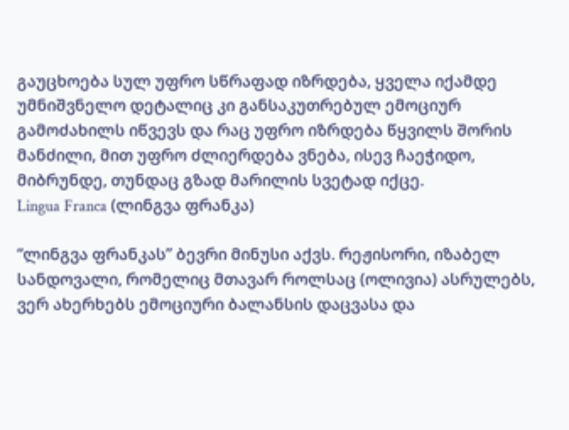გაუცხოება სულ უფრო სწრაფად იზრდება, ყველა იქამდე უმნიშვნელო დეტალიც კი განსაკუთრებულ ემოციურ გამოძახილს იწვევს და რაც უფრო იზრდება წყვილს შორის მანძილი, მით უფრო ძლიერდება ვნება, ისევ ჩაეჭიდო, მიბრუნდე, თუნდაც გზად მარილის სვეტად იქცე.
Lingua Franca (ლინგვა ფრანკა)

“ლინგვა ფრანკას” ბევრი მინუსი აქვს. რეჟისორი, იზაბელ სანდოვალი, რომელიც მთავარ როლსაც (ოლივია) ასრულებს, ვერ ახერხებს ემოციური ბალანსის დაცვასა და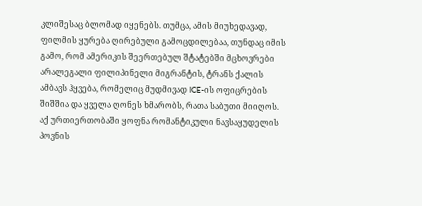კლიშესაც ბლომად იყენებს. თუმცა, ამის მიუხედავად, ფილმის ყურება ღირებული გამოცდილებაა, თუნდაც იმის გამო, რომ ამერიკის შეერთებულ შტატებში მცხოვრები არალეგალი ფილიპინელი მიგრანტის, ტრანს ქალის ამბავს ჰყვება, რომელიც მუდმივად ICE-ის ოფიცრების შიშშია და ყველა ღონეს ხმარობს, რათა საბუთი მიიღოს.
აქ ურთიერთობაში ყოფნა რომანტიკული ნავსაყუდელის პოვნის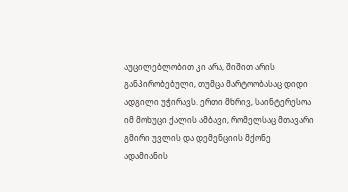აუცილებლობით კი არა, შიშით არის განპირობებული, თუმცა მარტოობასაც დიდი ადგილი უჭირავს. ერთი მხრივ, საინტერესოა იმ მოხუცი ქალის ამბავი, რომელსაც მთავარი გმირი უვლის და დემენციის მქონე ადამიანის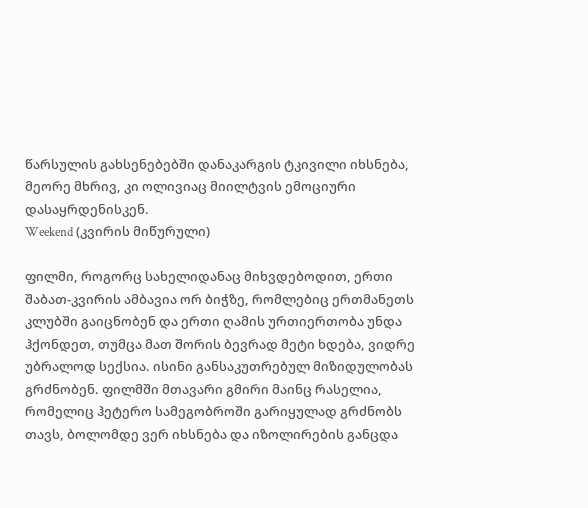წარსულის გახსენებებში დანაკარგის ტკივილი იხსნება, მეორე მხრივ, კი ოლივიაც მიილტვის ემოციური დასაყრდენისკენ.
Weekend (კვირის მიწურული)

ფილმი, როგორც სახელიდანაც მიხვდებოდით, ერთი შაბათ-კვირის ამბავია ორ ბიჭზე, რომლებიც ერთმანეთს კლუბში გაიცნობენ და ერთი ღამის ურთიერთობა უნდა ჰქონდეთ, თუმცა მათ შორის ბევრად მეტი ხდება, ვიდრე უბრალოდ სექსია. ისინი განსაკუთრებულ მიზიდულობას გრძნობენ. ფილმში მთავარი გმირი მაინც რასელია, რომელიც ჰეტერო სამეგობროში გარიყულად გრძნობს თავს, ბოლომდე ვერ იხსნება და იზოლირების განცდა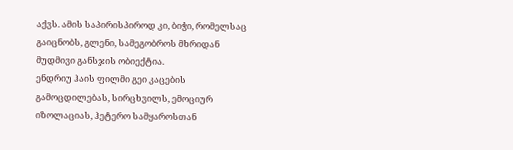აქვს. ამის საპირისპიროდ კი, ბიჭი, რომელსაც გაიცნობს, გლენი, სამეგობროს მხრიდან მუდმივი განსჯის ობიექტია.
ენდრიუ ჰაის ფილმი გეი კაცების გამოცდილებას, სირცხვილს, ემოციურ იზოლაციას, ჰეტერო სამყაროსთან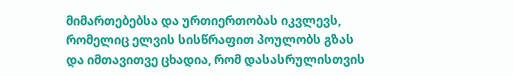მიმართებებსა და ურთიერთობას იკვლევს, რომელიც ელვის სისწრაფით პოულობს გზას და იმთავითვე ცხადია, რომ დასასრულისთვის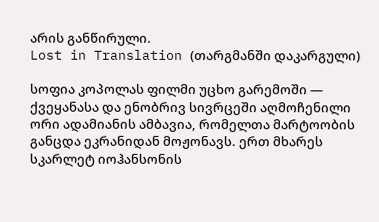არის განწირული.
Lost in Translation (თარგმანში დაკარგული)

სოფია კოპოლას ფილმი უცხო გარემოში — ქვეყანასა და ენობრივ სივრცეში აღმოჩენილი ორი ადამიანის ამბავია, რომელთა მარტოობის განცდა ეკრანიდან მოჟონავს. ერთ მხარეს სკარლეტ იოჰანსონის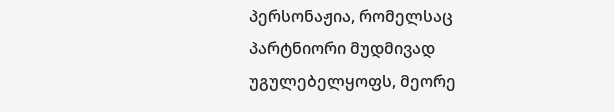პერსონაჟია, რომელსაც პარტნიორი მუდმივად უგულებელყოფს, მეორე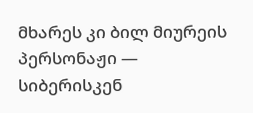მხარეს კი ბილ მიურეის პერსონაჟი — სიბერისკენ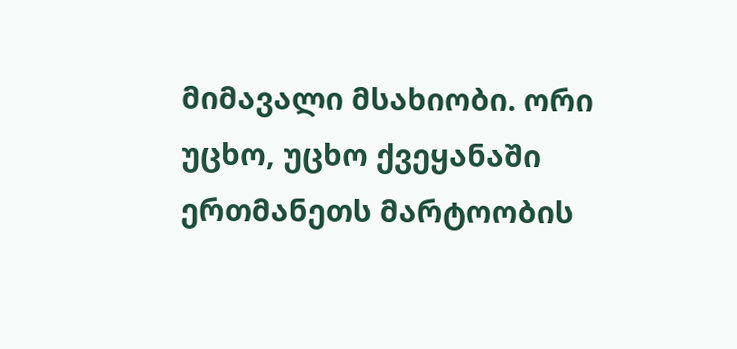მიმავალი მსახიობი. ორი უცხო, უცხო ქვეყანაში ერთმანეთს მარტოობის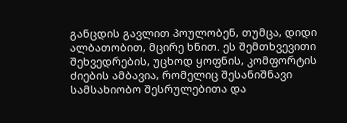განცდის გავლით პოულობენ, თუმცა, დიდი ალბათობით, მცირე ხნით. ეს შემთხვევითი შეხვედრების, უცხოდ ყოფნის, კომფორტის ძიების ამბავია, რომელიც შესანიშნავი სამსახიობო შესრულებითა და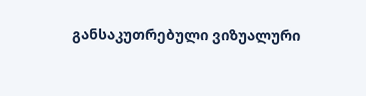განსაკუთრებული ვიზუალური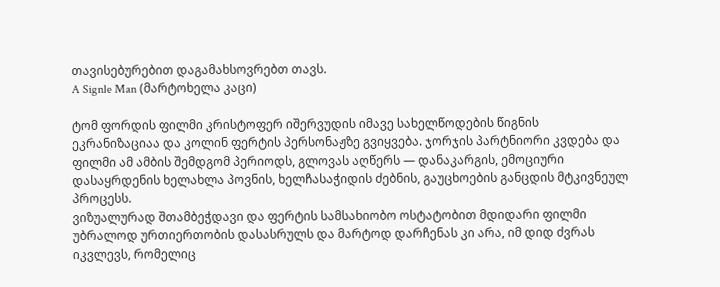თავისებურებით დაგამახსოვრებთ თავს.
A Signle Man (მარტოხელა კაცი)

ტომ ფორდის ფილმი კრისტოფერ იშერვუდის იმავე სახელწოდების წიგნის ეკრანიზაციაა და კოლინ ფერტის პერსონაჟზე გვიყვება. ჯორჯის პარტნიორი კვდება და ფილმი ამ ამბის შემდგომ პერიოდს, გლოვას აღწერს — დანაკარგის, ემოციური დასაყრდენის ხელახლა პოვნის, ხელჩასაჭიდის ძებნის, გაუცხოების განცდის მტკივნეულ პროცესს.
ვიზუალურად შთამბეჭდავი და ფერტის სამსახიობო ოსტატობით მდიდარი ფილმი უბრალოდ ურთიერთობის დასასრულს და მარტოდ დარჩენას კი არა, იმ დიდ ძვრას იკვლევს, რომელიც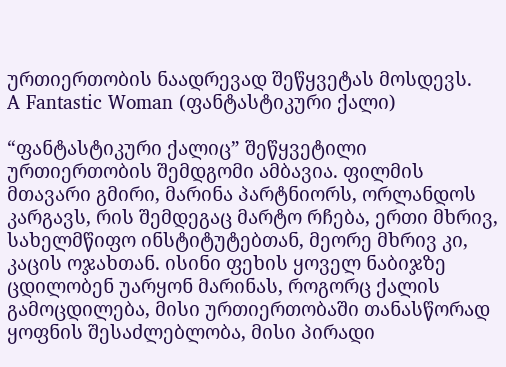ურთიერთობის ნაადრევად შეწყვეტას მოსდევს.
A Fantastic Woman (ფანტასტიკური ქალი)

“ფანტასტიკური ქალიც” შეწყვეტილი ურთიერთობის შემდგომი ამბავია. ფილმის მთავარი გმირი, მარინა პარტნიორს, ორლანდოს კარგავს, რის შემდეგაც მარტო რჩება, ერთი მხრივ, სახელმწიფო ინსტიტუტებთან, მეორე მხრივ კი, კაცის ოჯახთან. ისინი ფეხის ყოველ ნაბიჯზე ცდილობენ უარყონ მარინას, როგორც ქალის გამოცდილება, მისი ურთიერთობაში თანასწორად ყოფნის შესაძლებლობა, მისი პირადი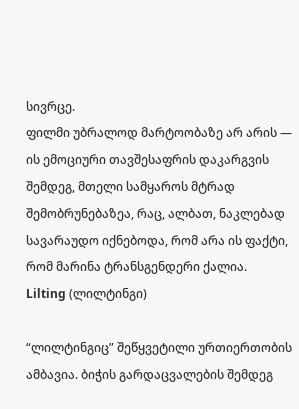სივრცე.
ფილმი უბრალოდ მარტოობაზე არ არის — ის ემოციური თავშესაფრის დაკარგვის შემდეგ, მთელი სამყაროს მტრად შემობრუნებაზეა, რაც, ალბათ, ნაკლებად სავარაუდო იქნებოდა, რომ არა ის ფაქტი, რომ მარინა ტრანსგენდერი ქალია.
Lilting (ლილტინგი)

“ლილტინგიც” შეწყვეტილი ურთიერთობის ამბავია. ბიჭის გარდაცვალების შემდეგ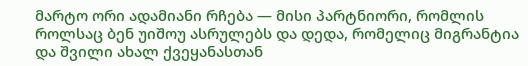მარტო ორი ადამიანი რჩება — მისი პარტნიორი, რომლის როლსაც ბენ უიშოუ ასრულებს და დედა, რომელიც მიგრანტია და შვილი ახალ ქვეყანასთან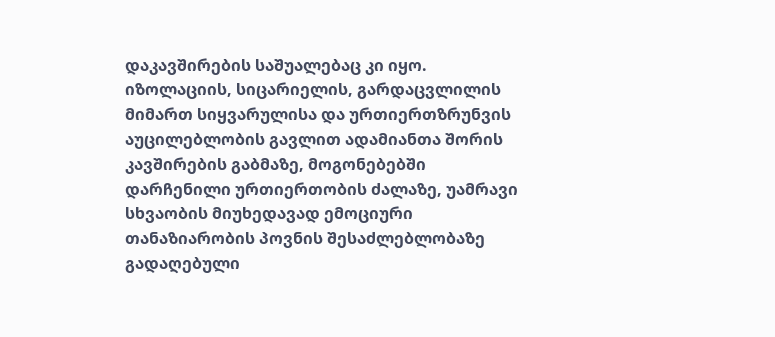დაკავშირების საშუალებაც კი იყო. იზოლაციის, სიცარიელის, გარდაცვლილის მიმართ სიყვარულისა და ურთიერთზრუნვის აუცილებლობის გავლით ადამიანთა შორის კავშირების გაბმაზე, მოგონებებში დარჩენილი ურთიერთობის ძალაზე, უამრავი სხვაობის მიუხედავად ემოციური თანაზიარობის პოვნის შესაძლებლობაზე გადაღებული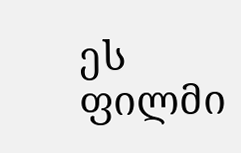ეს ფილმი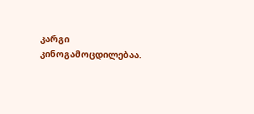კარგი კინოგამოცდილებაა.